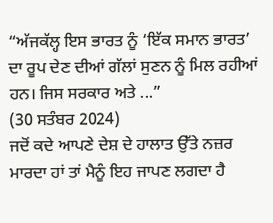“ਅੱਜਕੱਲ੍ਹ ਇਸ ਭਾਰਤ ਨੂੰ ‘ਇੱਕ ਸਮਾਨ ਭਾਰਤ’ ਦਾ ਰੂਪ ਦੇਣ ਦੀਆਂ ਗੱਲਾਂ ਸੁਣਨ ਨੂੰ ਮਿਲ ਰਹੀਆਂ ਹਨ। ਜਿਸ ਸਰਕਾਰ ਅਤੇ ...”
(30 ਸਤੰਬਰ 2024)
ਜਦੋਂ ਕਦੇ ਆਪਣੇ ਦੇਸ਼ ਦੇ ਹਾਲਾਤ ਉੱਤੇ ਨਜ਼ਰ ਮਾਰਦਾ ਹਾਂ ਤਾਂ ਮੈਨੂੰ ਇਹ ਜਾਪਣ ਲਗਦਾ ਹੈ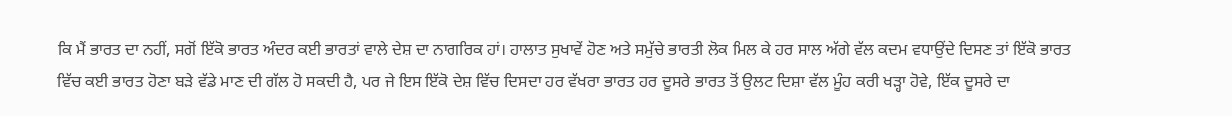ਕਿ ਮੈਂ ਭਾਰਤ ਦਾ ਨਹੀਂ, ਸਗੋਂ ਇੱਕੋ ਭਾਰਤ ਅੰਦਰ ਕਈ ਭਾਰਤਾਂ ਵਾਲੇ ਦੇਸ਼ ਦਾ ਨਾਗਰਿਕ ਹਾਂ। ਹਾਲਾਤ ਸੁਖਾਵੇਂ ਹੋਣ ਅਤੇ ਸਮੁੱਚੇ ਭਾਰਤੀ ਲੋਕ ਮਿਲ ਕੇ ਹਰ ਸਾਲ ਅੱਗੇ ਵੱਲ ਕਦਮ ਵਧਾਉਂਦੇ ਦਿਸਣ ਤਾਂ ਇੱਕੋ ਭਾਰਤ ਵਿੱਚ ਕਈ ਭਾਰਤ ਹੋਣਾ ਬੜੇ ਵੱਡੇ ਮਾਣ ਦੀ ਗੱਲ ਹੋ ਸਕਦੀ ਹੈ, ਪਰ ਜੇ ਇਸ ਇੱਕੋ ਦੇਸ਼ ਵਿੱਚ ਦਿਸਦਾ ਹਰ ਵੱਖਰਾ ਭਾਰਤ ਹਰ ਦੂਸਰੇ ਭਾਰਤ ਤੋਂ ਉਲਟ ਦਿਸ਼ਾ ਵੱਲ ਮੂੰਹ ਕਰੀ ਖੜ੍ਹਾ ਹੋਵੇ, ਇੱਕ ਦੂਸਰੇ ਦਾ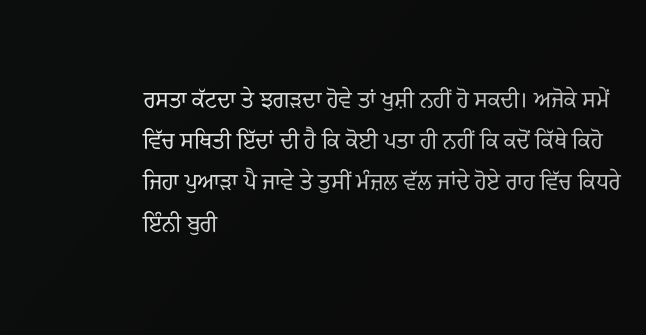ਰਸਤਾ ਕੱਟਦਾ ਤੇ ਝਗੜਦਾ ਹੋਵੇ ਤਾਂ ਖੁਸ਼ੀ ਨਹੀਂ ਹੋ ਸਕਦੀ। ਅਜੋਕੇ ਸਮੇਂ ਵਿੱਚ ਸਥਿਤੀ ਇੱਦਾਂ ਦੀ ਹੈ ਕਿ ਕੋਈ ਪਤਾ ਹੀ ਨਹੀਂ ਕਿ ਕਦੋਂ ਕਿੱਥੇ ਕਿਹੋ ਜਿਹਾ ਪੁਆੜਾ ਪੈ ਜਾਵੇ ਤੇ ਤੁਸੀਂ ਮੰਜ਼ਲ ਵੱਲ ਜਾਂਦੇ ਹੋਏ ਰਾਹ ਵਿੱਚ ਕਿਧਰੇ ਇੰਨੀ ਬੁਰੀ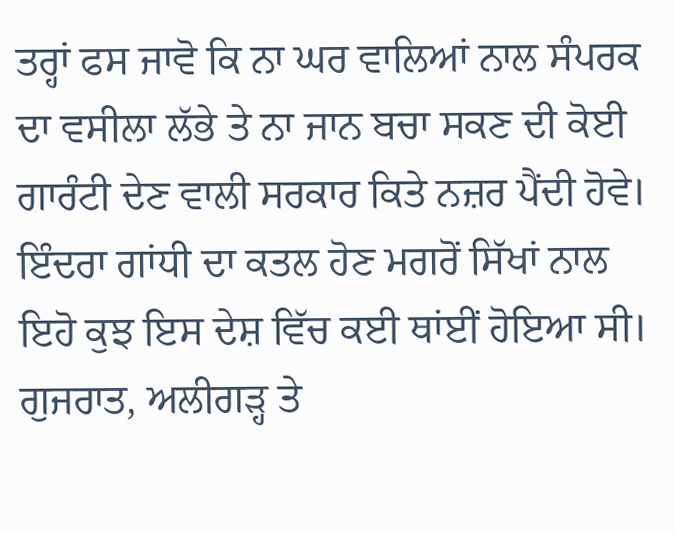ਤਰ੍ਹਾਂ ਫਸ ਜਾਵੋ ਕਿ ਨਾ ਘਰ ਵਾਲਿਆਂ ਨਾਲ ਸੰਪਰਕ ਦਾ ਵਸੀਲਾ ਲੱਭੇ ਤੇ ਨਾ ਜਾਨ ਬਚਾ ਸਕਣ ਦੀ ਕੋਈ ਗਾਰੰਟੀ ਦੇਣ ਵਾਲੀ ਸਰਕਾਰ ਕਿਤੇ ਨਜ਼ਰ ਪੈਂਦੀ ਹੋਵੇ। ਇੰਦਰਾ ਗਾਂਧੀ ਦਾ ਕਤਲ ਹੋਣ ਮਗਰੋਂ ਸਿੱਖਾਂ ਨਾਲ ਇਹੋ ਕੁਝ ਇਸ ਦੇਸ਼ ਵਿੱਚ ਕਈ ਥਾਂਈਂ ਹੋਇਆ ਸੀ। ਗੁਜਰਾਤ, ਅਲੀਗੜ੍ਹ ਤੇ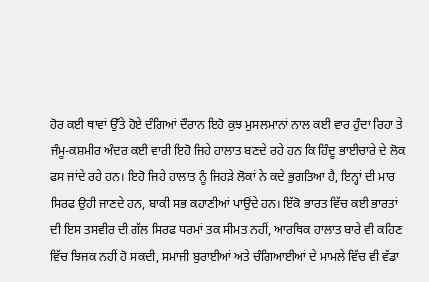ਹੋਰ ਕਈ ਥਾਵਾਂ ਉੱਤੇ ਹੋਏ ਦੰਗਿਆਂ ਦੌਰਾਨ ਇਹੋ ਕੁਝ ਮੁਸਲਮਾਨਾਂ ਨਾਲ ਕਈ ਵਾਰ ਹੁੰਦਾ ਰਿਹਾ ਤੇ ਜੰਮੂ-ਕਸ਼ਮੀਰ ਅੰਦਰ ਕਈ ਵਾਰੀ ਇਹੋ ਜਿਹੇ ਹਾਲਾਤ ਬਣਦੇ ਰਹੇ ਹਨ ਕਿ ਹਿੰਦੂ ਭਾਈਚਾਰੇ ਦੇ ਲੋਕ ਫਸ ਜਾਂਦੇ ਰਹੇ ਹਨ। ਇਹੋ ਜਿਹੇ ਹਾਲਾਤ ਨੂੰ ਜਿਹੜੇ ਲੋਕਾਂ ਨੇ ਕਦੇ ਭੁਗਤਿਆ ਹੈ, ਇਨ੍ਹਾਂ ਦੀ ਮਾਰ ਸਿਰਫ ਉਹੀ ਜਾਣਦੇ ਹਨ, ਬਾਕੀ ਸਭ ਕਹਾਣੀਆਂ ਪਾਉਂਦੇ ਹਨ। ਇੱਕੋ ਭਾਰਤ ਵਿੱਚ ਕਈ ਭਾਰਤਾਂ ਦੀ ਇਸ ਤਸਵੀਰ ਦੀ ਗੱਲ ਸਿਰਫ ਧਰਮਾਂ ਤਕ ਸੀਮਤ ਨਹੀਂ, ਆਰਥਿਕ ਹਾਲਾਤ ਬਾਰੇ ਵੀ ਕਹਿਣ ਵਿੱਚ ਝਿਜਕ ਨਹੀਂ ਹੋ ਸਕਦੀ, ਸਮਾਜੀ ਬੁਰਾਈਆਂ ਅਤੇ ਚੰਗਿਆਈਆਂ ਦੇ ਮਾਮਲੇ ਵਿੱਚ ਵੀ ਵੱਡਾ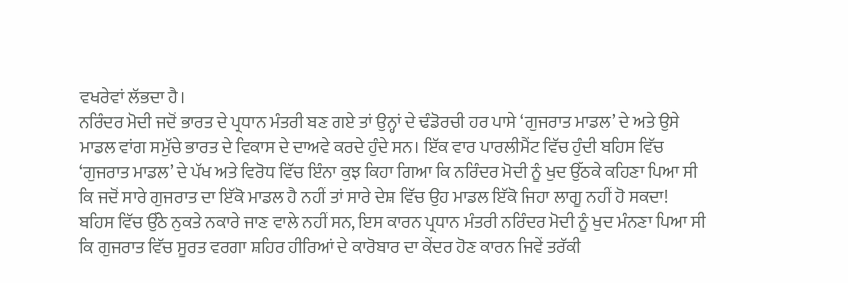ਵਖਰੇਵਾਂ ਲੱਭਦਾ ਹੈ।
ਨਰਿੰਦਰ ਮੋਦੀ ਜਦੋਂ ਭਾਰਤ ਦੇ ਪ੍ਰਧਾਨ ਮੰਤਰੀ ਬਣ ਗਏ ਤਾਂ ਉਨ੍ਹਾਂ ਦੇ ਢੰਡੋਰਚੀ ਹਰ ਪਾਸੇ ‘ਗੁਜਰਾਤ ਮਾਡਲ’ ਦੇ ਅਤੇ ਉਸੇ ਮਾਡਲ ਵਾਂਗ ਸਮੁੱਚੇ ਭਾਰਤ ਦੇ ਵਿਕਾਸ ਦੇ ਦਾਅਵੇ ਕਰਦੇ ਹੁੰਦੇ ਸਨ। ਇੱਕ ਵਾਰ ਪਾਰਲੀਮੈਂਟ ਵਿੱਚ ਹੁੰਦੀ ਬਹਿਸ ਵਿੱਚ ‘ਗੁਜਰਾਤ ਮਾਡਲ’ ਦੇ ਪੱਖ ਅਤੇ ਵਿਰੋਧ ਵਿੱਚ ਇੰਨਾ ਕੁਝ ਕਿਹਾ ਗਿਆ ਕਿ ਨਰਿੰਦਰ ਮੋਦੀ ਨੂੰ ਖੁਦ ਉੱਠਕੇ ਕਹਿਣਾ ਪਿਆ ਸੀ ਕਿ ਜਦੋਂ ਸਾਰੇ ਗੁਜਰਾਤ ਦਾ ਇੱਕੋ ਮਾਡਲ ਹੈ ਨਹੀਂ ਤਾਂ ਸਾਰੇ ਦੇਸ਼ ਵਿੱਚ ਉਹ ਮਾਡਲ ਇੱਕੋ ਜਿਹਾ ਲਾਗੂ ਨਹੀਂ ਹੋ ਸਕਦਾ! ਬਹਿਸ ਵਿੱਚ ਉੱਠੇ ਨੁਕਤੇ ਨਕਾਰੇ ਜਾਣ ਵਾਲੇ ਨਹੀਂ ਸਨ, ਇਸ ਕਾਰਨ ਪ੍ਰਧਾਨ ਮੰਤਰੀ ਨਰਿੰਦਰ ਮੋਦੀ ਨੂੰ ਖੁਦ ਮੰਨਣਾ ਪਿਆ ਸੀ ਕਿ ਗੁਜਰਾਤ ਵਿੱਚ ਸੂਰਤ ਵਰਗਾ ਸ਼ਹਿਰ ਹੀਰਿਆਂ ਦੇ ਕਾਰੋਬਾਰ ਦਾ ਕੇਂਦਰ ਹੋਣ ਕਾਰਨ ਜਿਵੇਂ ਤਰੱਕੀ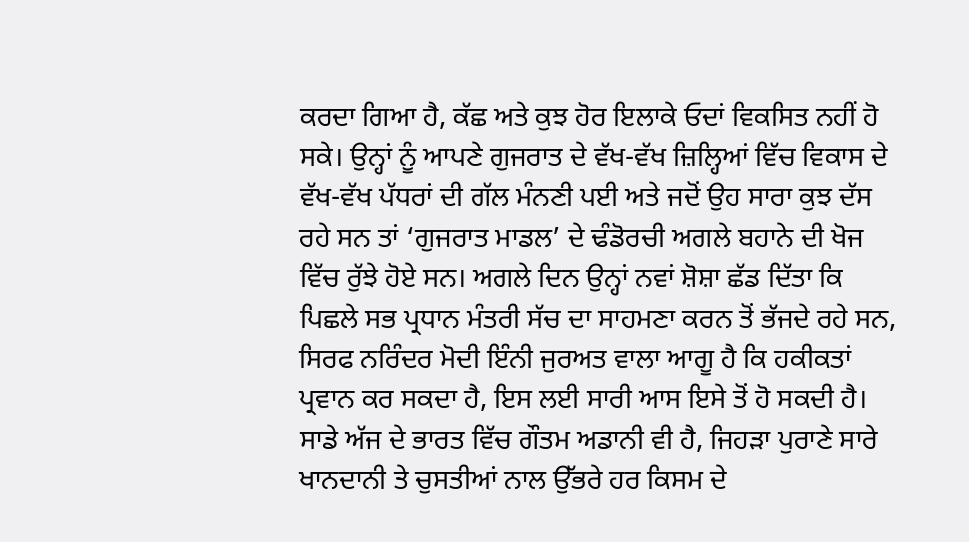ਕਰਦਾ ਗਿਆ ਹੈ, ਕੱਛ ਅਤੇ ਕੁਝ ਹੋਰ ਇਲਾਕੇ ਓਦਾਂ ਵਿਕਸਿਤ ਨਹੀਂ ਹੋ ਸਕੇ। ਉਨ੍ਹਾਂ ਨੂੰ ਆਪਣੇ ਗੁਜਰਾਤ ਦੇ ਵੱਖ-ਵੱਖ ਜ਼ਿਲ੍ਹਿਆਂ ਵਿੱਚ ਵਿਕਾਸ ਦੇ ਵੱਖ-ਵੱਖ ਪੱਧਰਾਂ ਦੀ ਗੱਲ ਮੰਨਣੀ ਪਈ ਅਤੇ ਜਦੋਂ ਉਹ ਸਾਰਾ ਕੁਝ ਦੱਸ ਰਹੇ ਸਨ ਤਾਂ ‘ਗੁਜਰਾਤ ਮਾਡਲ’ ਦੇ ਢੰਡੋਰਚੀ ਅਗਲੇ ਬਹਾਨੇ ਦੀ ਖੋਜ ਵਿੱਚ ਰੁੱਝੇ ਹੋਏ ਸਨ। ਅਗਲੇ ਦਿਨ ਉਨ੍ਹਾਂ ਨਵਾਂ ਸ਼ੋਸ਼ਾ ਛੱਡ ਦਿੱਤਾ ਕਿ ਪਿਛਲੇ ਸਭ ਪ੍ਰਧਾਨ ਮੰਤਰੀ ਸੱਚ ਦਾ ਸਾਹਮਣਾ ਕਰਨ ਤੋਂ ਭੱਜਦੇ ਰਹੇ ਸਨ, ਸਿਰਫ ਨਰਿੰਦਰ ਮੋਦੀ ਇੰਨੀ ਜੁਰਅਤ ਵਾਲਾ ਆਗੂ ਹੈ ਕਿ ਹਕੀਕਤਾਂ ਪ੍ਰਵਾਨ ਕਰ ਸਕਦਾ ਹੈ, ਇਸ ਲਈ ਸਾਰੀ ਆਸ ਇਸੇ ਤੋਂ ਹੋ ਸਕਦੀ ਹੈ।
ਸਾਡੇ ਅੱਜ ਦੇ ਭਾਰਤ ਵਿੱਚ ਗੌਤਮ ਅਡਾਨੀ ਵੀ ਹੈ, ਜਿਹੜਾ ਪੁਰਾਣੇ ਸਾਰੇ ਖਾਨਦਾਨੀ ਤੇ ਚੁਸਤੀਆਂ ਨਾਲ ਉੱਭਰੇ ਹਰ ਕਿਸਮ ਦੇ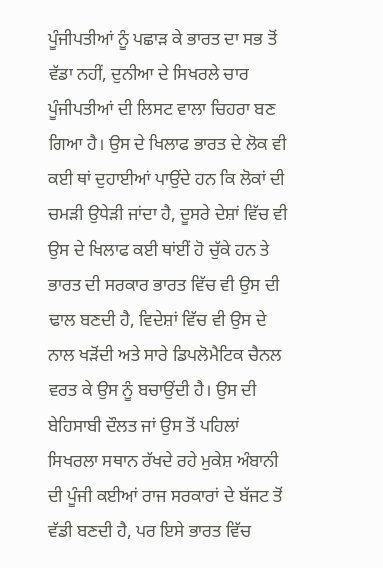ਪੂੰਜੀਪਤੀਆਂ ਨੂੰ ਪਛਾੜ ਕੇ ਭਾਰਤ ਦਾ ਸਭ ਤੋਂ ਵੱਡਾ ਨਹੀਂ, ਦੁਨੀਆ ਦੇ ਸਿਖਰਲੇ ਚਾਰ ਪੂੰਜੀਪਤੀਆਂ ਦੀ ਲਿਸਟ ਵਾਲਾ ਚਿਹਰਾ ਬਣ ਗਿਆ ਹੈ। ਉਸ ਦੇ ਖਿਲਾਫ ਭਾਰਤ ਦੇ ਲੋਕ ਵੀ ਕਈ ਥਾਂ ਦੁਹਾਈਆਂ ਪਾਉਂਦੇ ਹਨ ਕਿ ਲੋਕਾਂ ਦੀ ਚਮੜੀ ਉਧੇੜੀ ਜਾਂਦਾ ਹੈ, ਦੂਸਰੇ ਦੇਸ਼ਾਂ ਵਿੱਚ ਵੀ ਉਸ ਦੇ ਖਿਲਾਫ ਕਈ ਥਾਂਈਂ ਹੋ ਚੁੱਕੇ ਹਨ ਤੇ ਭਾਰਤ ਦੀ ਸਰਕਾਰ ਭਾਰਤ ਵਿੱਚ ਵੀ ਉਸ ਦੀ ਢਾਲ ਬਣਦੀ ਹੈ, ਵਿਦੇਸ਼ਾਂ ਵਿੱਚ ਵੀ ਉਸ ਦੇ ਨਾਲ ਖੜੋਂਦੀ ਅਤੇ ਸਾਰੇ ਡਿਪਲੋਮੈਟਿਕ ਚੈਨਲ ਵਰਤ ਕੇ ਉਸ ਨੂੰ ਬਚਾਉਂਦੀ ਹੈ। ਉਸ ਦੀ ਬੇਹਿਸਾਬੀ ਦੌਲਤ ਜਾਂ ਉਸ ਤੋਂ ਪਹਿਲਾਂ ਸਿਖਰਲਾ ਸਥਾਨ ਰੱਖਦੇ ਰਹੇ ਮੁਕੇਸ਼ ਅੰਬਾਨੀ ਦੀ ਪੂੰਜੀ ਕਈਆਂ ਰਾਜ ਸਰਕਾਰਾਂ ਦੇ ਬੱਜਟ ਤੋਂ ਵੱਡੀ ਬਣਦੀ ਹੈ, ਪਰ ਇਸੇ ਭਾਰਤ ਵਿੱਚ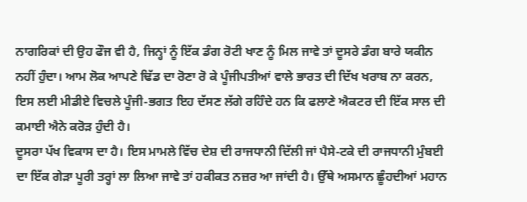ਨਾਗਰਿਕਾਂ ਦੀ ਉਹ ਫੌਜ ਵੀ ਹੈ, ਜਿਨ੍ਹਾਂ ਨੂੰ ਇੱਕ ਡੰਗ ਰੋਟੀ ਖਾਣ ਨੂੰ ਮਿਲ ਜਾਵੇ ਤਾਂ ਦੂਸਰੇ ਡੰਗ ਬਾਰੇ ਯਕੀਨ ਨਹੀਂ ਹੁੰਦਾ। ਆਮ ਲੋਕ ਆਪਣੇ ਢਿੱਡ ਦਾ ਰੋਣਾ ਰੋ ਕੇ ਪੂੰਜੀਪਤੀਆਂ ਵਾਲੇ ਭਾਰਤ ਦੀ ਦਿੱਖ ਖਰਾਬ ਨਾ ਕਰਨ, ਇਸ ਲਈ ਮੀਡੀਏ ਵਿਚਲੇ ਪੂੰਜੀ-ਭਗਤ ਇਹ ਦੱਸਣ ਲੱਗੇ ਰਹਿੰਦੇ ਹਨ ਕਿ ਫਲਾਣੇ ਐਕਟਰ ਦੀ ਇੱਕ ਸਾਲ ਦੀ ਕਮਾਈ ਐਨੇ ਕਰੋੜ ਹੁੰਦੀ ਹੈ।
ਦੂਸਰਾ ਪੱਖ ਵਿਕਾਸ ਦਾ ਹੈ। ਇਸ ਮਾਮਲੇ ਵਿੱਚ ਦੇਸ਼ ਦੀ ਰਾਜਧਾਨੀ ਦਿੱਲੀ ਜਾਂ ਪੈਸੇ-ਟਕੇ ਦੀ ਰਾਜਧਾਨੀ ਮੁੰਬਈ ਦਾ ਇੱਕ ਗੇੜਾ ਪੂਰੀ ਤਰ੍ਹਾਂ ਲਾ ਲਿਆ ਜਾਵੇ ਤਾਂ ਹਕੀਕਤ ਨਜ਼ਰ ਆ ਜਾਂਦੀ ਹੈ। ਉੱਥੇ ਅਸਮਾਨ ਛੂੰਹਦੀਆਂ ਮਹਾਨ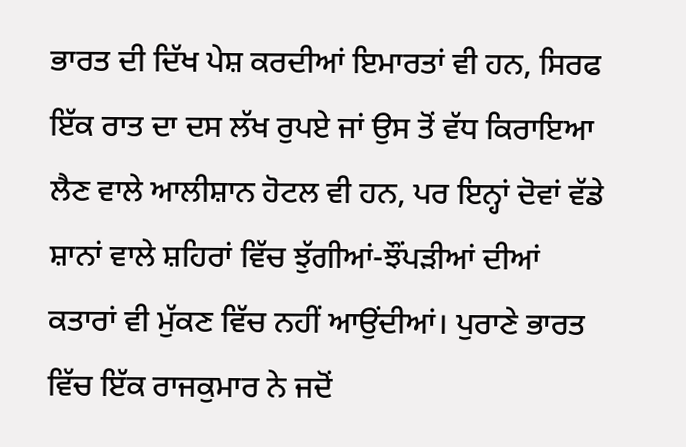ਭਾਰਤ ਦੀ ਦਿੱਖ ਪੇਸ਼ ਕਰਦੀਆਂ ਇਮਾਰਤਾਂ ਵੀ ਹਨ, ਸਿਰਫ ਇੱਕ ਰਾਤ ਦਾ ਦਸ ਲੱਖ ਰੁਪਏ ਜਾਂ ਉਸ ਤੋਂ ਵੱਧ ਕਿਰਾਇਆ ਲੈਣ ਵਾਲੇ ਆਲੀਸ਼ਾਨ ਹੋਟਲ ਵੀ ਹਨ, ਪਰ ਇਨ੍ਹਾਂ ਦੋਵਾਂ ਵੱਡੇ ਸ਼ਾਨਾਂ ਵਾਲੇ ਸ਼ਹਿਰਾਂ ਵਿੱਚ ਝੁੱਗੀਆਂ-ਝੌਂਪੜੀਆਂ ਦੀਆਂ ਕਤਾਰਾਂ ਵੀ ਮੁੱਕਣ ਵਿੱਚ ਨਹੀਂ ਆਉਂਦੀਆਂ। ਪੁਰਾਣੇ ਭਾਰਤ ਵਿੱਚ ਇੱਕ ਰਾਜਕੁਮਾਰ ਨੇ ਜਦੋਂ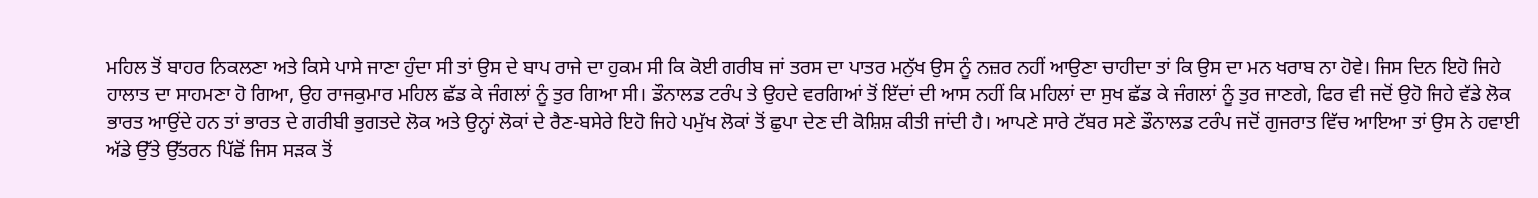ਮਹਿਲ ਤੋਂ ਬਾਹਰ ਨਿਕਲਣਾ ਅਤੇ ਕਿਸੇ ਪਾਸੇ ਜਾਣਾ ਹੁੰਦਾ ਸੀ ਤਾਂ ਉਸ ਦੇ ਬਾਪ ਰਾਜੇ ਦਾ ਹੁਕਮ ਸੀ ਕਿ ਕੋਈ ਗਰੀਬ ਜਾਂ ਤਰਸ ਦਾ ਪਾਤਰ ਮਨੁੱਖ ਉਸ ਨੂੰ ਨਜ਼ਰ ਨਹੀਂ ਆਉਣਾ ਚਾਹੀਦਾ ਤਾਂ ਕਿ ਉਸ ਦਾ ਮਨ ਖਰਾਬ ਨਾ ਹੋਵੇ। ਜਿਸ ਦਿਨ ਇਹੋ ਜਿਹੇ ਹਾਲਾਤ ਦਾ ਸਾਹਮਣਾ ਹੋ ਗਿਆ, ਉਹ ਰਾਜਕੁਮਾਰ ਮਹਿਲ ਛੱਡ ਕੇ ਜੰਗਲਾਂ ਨੂੰ ਤੁਰ ਗਿਆ ਸੀ। ਡੌਨਾਲਡ ਟਰੰਪ ਤੇ ਉਹਦੇ ਵਰਗਿਆਂ ਤੋਂ ਇੱਦਾਂ ਦੀ ਆਸ ਨਹੀਂ ਕਿ ਮਹਿਲਾਂ ਦਾ ਸੁਖ ਛੱਡ ਕੇ ਜੰਗਲਾਂ ਨੂੰ ਤੁਰ ਜਾਣਗੇ, ਫਿਰ ਵੀ ਜਦੋਂ ਉਹੋ ਜਿਹੇ ਵੱਡੇ ਲੋਕ ਭਾਰਤ ਆਉਂਦੇ ਹਨ ਤਾਂ ਭਾਰਤ ਦੇ ਗਰੀਬੀ ਭੁਗਤਦੇ ਲੋਕ ਅਤੇ ਉਨ੍ਹਾਂ ਲੋਕਾਂ ਦੇ ਰੈਣ-ਬਸੇਰੇ ਇਹੋ ਜਿਹੇ ਪਮੁੱਖ ਲੋਕਾਂ ਤੋਂ ਛੁਪਾ ਦੇਣ ਦੀ ਕੋਸ਼ਿਸ਼ ਕੀਤੀ ਜਾਂਦੀ ਹੈ। ਆਪਣੇ ਸਾਰੇ ਟੱਬਰ ਸਣੇ ਡੌਨਾਲਡ ਟਰੰਪ ਜਦੋਂ ਗੁਜਰਾਤ ਵਿੱਚ ਆਇਆ ਤਾਂ ਉਸ ਨੇ ਹਵਾਈ ਅੱਡੇ ਉੱਤੇ ਉੱਤਰਨ ਪਿੱਛੋਂ ਜਿਸ ਸੜਕ ਤੋਂ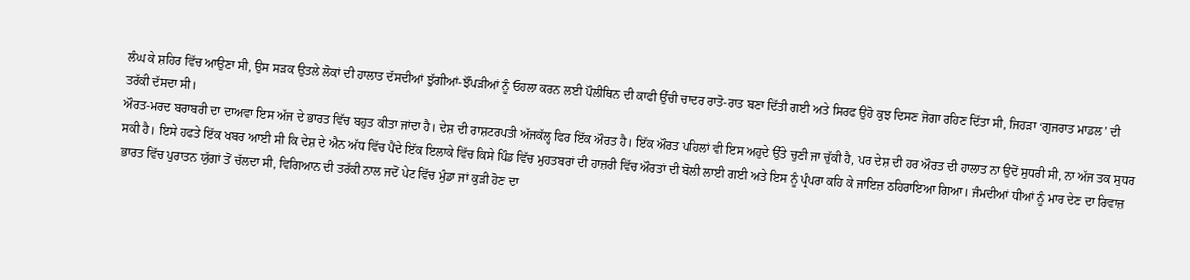ਲੰਘ ਕੇ ਸ਼ਹਿਰ ਵਿੱਚ ਆਉਣਾ ਸੀ, ਉਸ ਸੜਕ ਉਤਲੇ ਲੋਕਾਂ ਦੀ ਹਾਲਾਤ ਦੱਸਦੀਆਂ ਝੁੱਗੀਆਂ-ਝੌਂਪੜੀਆਂ ਨੂੰ ਓਹਲਾ ਕਰਨ ਲਈ ਪੌਲੀਥਿਨ ਦੀ ਕਾਫੀ ਉੱਚੀ ਚਾਦਰ ਰਾਤੋ-ਰਾਤ ਬਣਾ ਦਿੱਤੀ ਗਈ ਅਤੇ ਸਿਰਫ ਉਹੋ ਕੁਝ ਦਿਸਣ ਜੋਗਾ ਰਹਿਣ ਦਿੱਤਾ ਸੀ, ਜਿਹੜਾ ‘ਗੁਜਰਾਤ ਮਾਡਲ’ ਦੀ ਤਰੱਕੀ ਦੱਸਦਾ ਸੀ।
ਔਰਤ-ਮਰਦ ਬਰਾਬਰੀ ਦਾ ਦਾਅਵਾ ਇਸ ਅੱਜ ਦੇ ਭਾਰਤ ਵਿੱਚ ਬਹੁਤ ਕੀਤਾ ਜਾਂਦਾ ਹੈ। ਦੇਸ਼ ਦੀ ਰਾਸ਼ਟਰਪਤੀ ਅੱਜਕੱਲ੍ਹ ਫਿਰ ਇੱਕ ਔਰਤ ਹੈ। ਇੱਕ ਔਰਤ ਪਹਿਲਾਂ ਵੀ ਇਸ ਅਹੁਦੇ ਉੱਤੇ ਚੁਣੀ ਜਾ ਚੁੱਕੀ ਹੈ, ਪਰ ਦੇਸ਼ ਦੀ ਹਰ ਔਰਤ ਦੀ ਹਾਲਾਤ ਨਾ ਉਦੋਂ ਸੁਧਰੀ ਸੀ, ਨਾ ਅੱਜ ਤਕ ਸੁਧਰ ਸਕੀ ਹੈ। ਇਸੇ ਹਫਤੇ ਇੱਕ ਖਬਰ ਆਈ ਸੀ ਕਿ ਦੇਸ਼ ਦੇ ਐਨ ਅੱਧ ਵਿੱਚ ਪੈਂਦੇ ਇੱਕ ਇਲਾਕੇ ਵਿੱਚ ਕਿਸੇ ਪਿੰਡ ਵਿੱਚ ਮੁਹਤਬਰਾਂ ਦੀ ਹਾਜ਼ਰੀ ਵਿੱਚ ਔਰਤਾਂ ਦੀ ਬੋਲੀ ਲਾਈ ਗਈ ਅਤੇ ਇਸ ਨੂੰ ਪ੍ਰੰਪਰਾ ਕਹਿ ਕੇ ਜਾਇਜ਼ ਠਹਿਰਾਇਆ ਗਿਆ। ਜੰਮਦੀਆਂ ਧੀਆਂ ਨੂੰ ਮਾਰ ਦੇਣ ਦਾ ਰਿਵਾਜ਼ ਭਾਰਤ ਵਿੱਚ ਪੁਰਾਤਨ ਯੁੱਗਾਂ ਤੋਂ ਚੱਲਦਾ ਸੀ, ਵਿਗਿਆਨ ਦੀ ਤਰੱਕੀ ਨਾਲ ਜਦੋਂ ਪੇਟ ਵਿੱਚ ਮੁੰਡਾ ਜਾਂ ਕੁੜੀ ਹੋਣ ਦਾ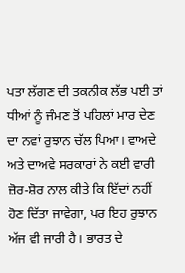ਪਤਾ ਲੱਗਣ ਦੀ ਤਕਨੀਕ ਲੱਭ ਪਈ ਤਾਂ ਧੀਆਂ ਨੂੰ ਜੰਮਣ ਤੋਂ ਪਹਿਲਾਂ ਮਾਰ ਦੇਣ ਦਾ ਨਵਾਂ ਰੁਝਾਨ ਚੱਲ ਪਿਆ। ਵਾਅਦੇ ਅਤੇ ਦਾਅਵੇ ਸਰਕਾਰਾਂ ਨੇ ਕਈ ਵਾਰੀ ਜ਼ੋਰ-ਸ਼ੋਰ ਨਾਲ ਕੀਤੇ ਕਿ ਇੱਦਾਂ ਨਹੀਂ ਹੋਣ ਦਿੱਤਾ ਜਾਵੇਗਾ, ਪਰ ਇਹ ਰੁਝਾਨ ਅੱਜ ਵੀ ਜਾਰੀ ਹੈ। ਭਾਰਤ ਦੇ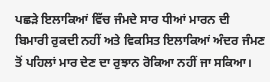ਪਛੜੇ ਇਲਾਕਿਆਂ ਵਿੱਚ ਜੰਮਦੇ ਸਾਰ ਧੀਆਂ ਮਾਰਨ ਦੀ ਬਿਮਾਰੀ ਰੁਕਦੀ ਨਹੀਂ ਅਤੇ ਵਿਕਸਿਤ ਇਲਾਕਿਆਂ ਅੰਦਰ ਜੰਮਣ ਤੋਂ ਪਹਿਲਾਂ ਮਾਰ ਦੇਣ ਦਾ ਰੁਝਾਨ ਰੋਕਿਆ ਨਹੀਂ ਜਾ ਸਕਿਆ।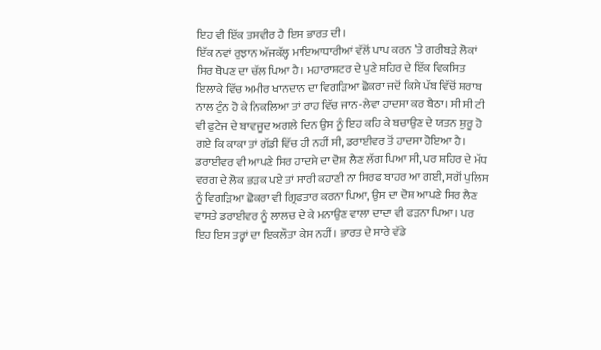ਇਹ ਵੀ ਇੱਕ ਤਸਵੀਰ ਹੈ ਇਸ ਭਾਰਤ ਦੀ।
ਇੱਕ ਨਵਾਂ ਰੁਝਾਨ ਅੱਜਕੱਲ੍ਹ ਮਾਇਆਧਾਰੀਆਂ ਵੱਲੋਂ ਪਾਪ ਕਰਨ ’ਤੇ ਗਰੀਬੜੇ ਲੋਕਾਂ ਸਿਰ ਥੋਪਣ ਦਾ ਚੱਲ ਪਿਆ ਹੈ। ਮਹਾਰਾਸ਼ਟਰ ਦੇ ਪੁਣੇ ਸ਼ਹਿਰ ਦੇ ਇੱਕ ਵਿਕਸਿਤ ਇਲਾਕੇ ਵਿੱਚ ਅਮੀਰ ਖਾਨਦਾਨ ਦਾ ਵਿਗੜਿਆ ਛੋਕਰਾ ਜਦੋਂ ਕਿਸੇ ਪੱਬ ਵਿੱਚੋਂ ਸ਼ਰਾਬ ਨਾਲ ਟੁੰਨ ਹੋ ਕੇ ਨਿਕਲਿਆ ਤਾਂ ਰਾਹ ਵਿੱਚ ਜਾਨ-ਲੇਵਾ ਹਾਦਸਾ ਕਰ ਬੈਠਾ। ਸੀ ਸੀ ਟੀ ਵੀ ਫੁਟੇਜ ਦੇ ਬਾਵਜੂਦ ਅਗਲੇ ਦਿਨ ਉਸ ਨੂੰ ਇਹ ਕਹਿ ਕੇ ਬਚਾਉਣ ਦੇ ਯਤਨ ਸ਼ੁਰੂ ਹੋ ਗਏ ਕਿ ਕਾਕਾ ਤਾਂ ਗੱਡੀ ਵਿੱਚ ਹੀ ਨਹੀਂ ਸੀ, ਡਰਾਈਵਰ ਤੋਂ ਹਾਦਸਾ ਹੋਇਆ ਹੈ। ਡਰਾਈਵਰ ਵੀ ਆਪਣੇ ਸਿਰ ਹਾਦਸੇ ਦਾ ਦੋਸ਼ ਲੈਣ ਲੱਗ ਪਿਆ ਸੀ, ਪਰ ਸ਼ਹਿਰ ਦੇ ਮੱਧ ਵਰਗ ਦੇ ਲੋਕ ਭੜਕ ਪਏ ਤਾਂ ਸਾਰੀ ਕਹਾਣੀ ਨਾ ਸਿਰਫ ਬਾਹਰ ਆ ਗਈ, ਸਗੋਂ ਪੁਲਿਸ ਨੂੰ ਵਿਗੜਿਆ ਛੋਕਰਾ ਵੀ ਗ੍ਰਿਫਤਾਰ ਕਰਨਾ ਪਿਆ, ਉਸ ਦਾ ਦੋਸ਼ ਆਪਣੇ ਸਿਰ ਲੈਣ ਵਾਸਤੇ ਡਰਾਈਵਰ ਨੂੰ ਲਾਲਚ ਦੇ ਕੇ ਮਨਾਉਣ ਵਾਲਾ ਦਾਦਾ ਵੀ ਫੜਨਾ ਪਿਆ। ਪਰ ਇਹ ਇਸ ਤਰ੍ਹਾਂ ਦਾ ਇਕਲੌਤਾ ਕੇਸ ਨਹੀਂ। ਭਾਰਤ ਦੇ ਸਾਰੇ ਵੱਡੇ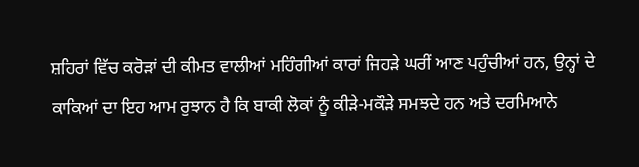ਸ਼ਹਿਰਾਂ ਵਿੱਚ ਕਰੋੜਾਂ ਦੀ ਕੀਮਤ ਵਾਲੀਆਂ ਮਹਿੰਗੀਆਂ ਕਾਰਾਂ ਜਿਹੜੇ ਘਰੀਂ ਆਣ ਪਹੁੰਚੀਆਂ ਹਨ, ਉਨ੍ਹਾਂ ਦੇ ਕਾਕਿਆਂ ਦਾ ਇਹ ਆਮ ਰੁਝਾਨ ਹੈ ਕਿ ਬਾਕੀ ਲੋਕਾਂ ਨੂੰ ਕੀੜੇ-ਮਕੌੜੇ ਸਮਝਦੇ ਹਨ ਅਤੇ ਦਰਮਿਆਨੇ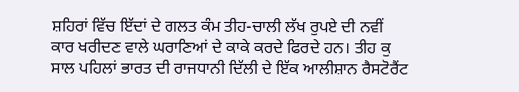ਸ਼ਹਿਰਾਂ ਵਿੱਚ ਇੱਦਾਂ ਦੇ ਗਲਤ ਕੰਮ ਤੀਹ-ਚਾਲੀ ਲੱਖ ਰੁਪਏ ਦੀ ਨਵੀਂ ਕਾਰ ਖਰੀਦਣ ਵਾਲੇ ਘਰਾਣਿਆਂ ਦੇ ਕਾਕੇ ਕਰਦੇ ਫਿਰਦੇ ਹਨ। ਤੀਹ ਕੁ ਸਾਲ ਪਹਿਲਾਂ ਭਾਰਤ ਦੀ ਰਾਜਧਾਨੀ ਦਿੱਲੀ ਦੇ ਇੱਕ ਆਲੀਸ਼ਾਨ ਰੈਸਟੋਰੈਂਟ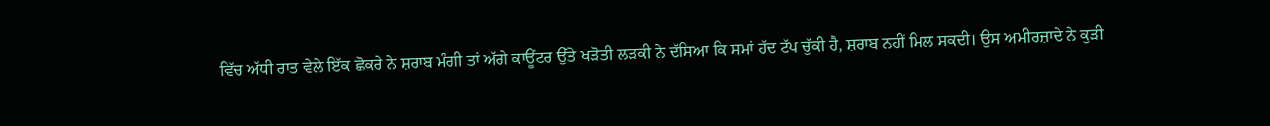ਵਿੱਚ ਅੱਧੀ ਰਾਤ ਵੇਲੇ ਇੱਕ ਛੋਕਰੇ ਨੇ ਸ਼ਰਾਬ ਮੰਗੀ ਤਾਂ ਅੱਗੇ ਕਾਊਂਟਰ ਉੱਤੇ ਖੜੋਤੀ ਲੜਕੀ ਨੇ ਦੱਸਿਆ ਕਿ ਸਮਾਂ ਹੱਦ ਟੱਪ ਚੁੱਕੀ ਹੈ, ਸ਼ਰਾਬ ਨਹੀਂ ਮਿਲ ਸਕਦੀ। ਉਸ ਅਮੀਰਜ਼ਾਦੇ ਨੇ ਕੁੜੀ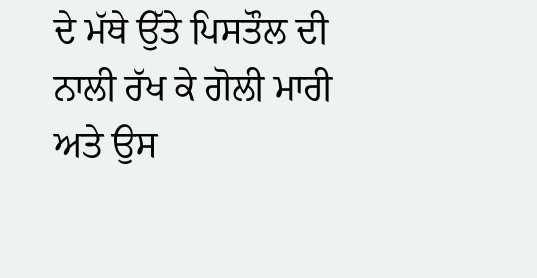ਦੇ ਮੱਥੇ ਉੱਤੇ ਪਿਸਤੌਲ ਦੀ ਨਾਲੀ ਰੱਖ ਕੇ ਗੋਲੀ ਮਾਰੀ ਅਤੇ ਉਸ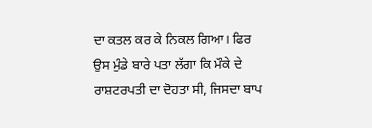ਦਾ ਕਤਲ ਕਰ ਕੇ ਨਿਕਲ ਗਿਆ। ਫਿਰ ਉਸ ਮੁੰਡੇ ਬਾਰੇ ਪਤਾ ਲੱਗਾ ਕਿ ਮੌਕੇ ਦੇ ਰਾਸ਼ਟਰਪਤੀ ਦਾ ਦੋਹਤਾ ਸੀ, ਜਿਸਦਾ ਬਾਪ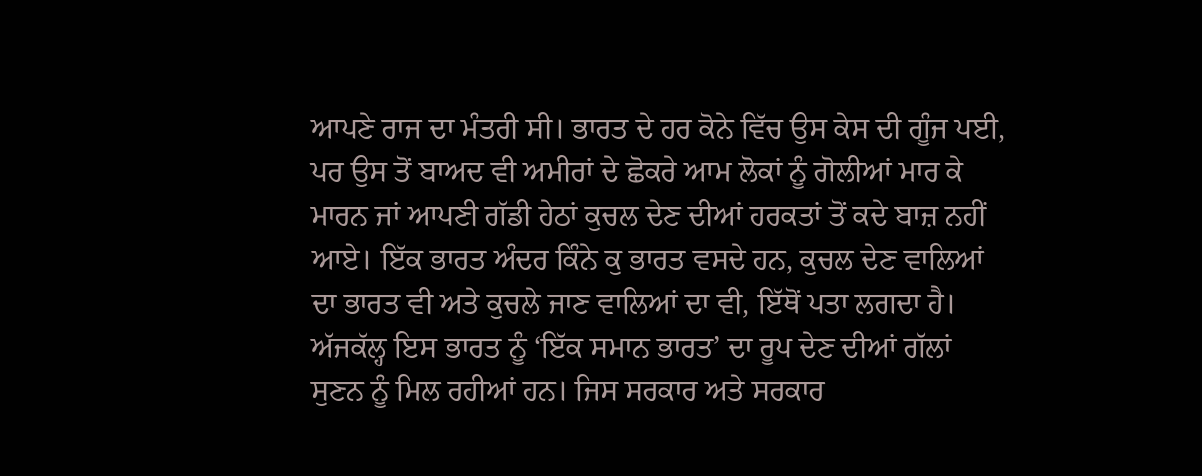ਆਪਣੇ ਰਾਜ ਦਾ ਮੰਤਰੀ ਸੀ। ਭਾਰਤ ਦੇ ਹਰ ਕੋਨੇ ਵਿੱਚ ਉਸ ਕੇਸ ਦੀ ਗੂੰਜ ਪਈ, ਪਰ ਉਸ ਤੋਂ ਬਾਅਦ ਵੀ ਅਮੀਰਾਂ ਦੇ ਛੋਕਰੇ ਆਮ ਲੋਕਾਂ ਨੂੰ ਗੋਲੀਆਂ ਮਾਰ ਕੇ ਮਾਰਨ ਜਾਂ ਆਪਣੀ ਗੱਡੀ ਹੇਠਾਂ ਕੁਚਲ ਦੇਣ ਦੀਆਂ ਹਰਕਤਾਂ ਤੋਂ ਕਦੇ ਬਾਜ਼ ਨਹੀਂ ਆਏ। ਇੱਕ ਭਾਰਤ ਅੰਦਰ ਕਿੰਨੇ ਕੁ ਭਾਰਤ ਵਸਦੇ ਹਨ, ਕੁਚਲ ਦੇਣ ਵਾਲਿਆਂ ਦਾ ਭਾਰਤ ਵੀ ਅਤੇ ਕੁਚਲੇ ਜਾਣ ਵਾਲਿਆਂ ਦਾ ਵੀ, ਇੱਥੋਂ ਪਤਾ ਲਗਦਾ ਹੈ।
ਅੱਜਕੱਲ੍ਹ ਇਸ ਭਾਰਤ ਨੂੰ ‘ਇੱਕ ਸਮਾਨ ਭਾਰਤ’ ਦਾ ਰੂਪ ਦੇਣ ਦੀਆਂ ਗੱਲਾਂ ਸੁਣਨ ਨੂੰ ਮਿਲ ਰਹੀਆਂ ਹਨ। ਜਿਸ ਸਰਕਾਰ ਅਤੇ ਸਰਕਾਰ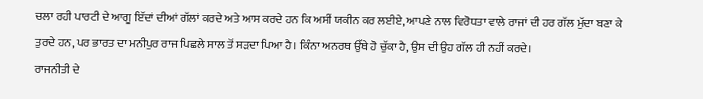ਚਲਾ ਰਹੀ ਪਾਰਟੀ ਦੇ ਆਗੂ ਇੱਦਾਂ ਦੀਆਂ ਗੱਲਾਂ ਕਰਦੇ ਅਤੇ ਆਸ ਕਰਦੇ ਹਨ ਕਿ ਅਸੀਂ ਯਕੀਨ ਕਰ ਲਈਏ, ਆਪਣੇ ਨਾਲ ਵਿਰੋਧਤਾ ਵਾਲੇ ਰਾਜਾਂ ਦੀ ਹਰ ਗੱਲ ਮੁੱਦਾ ਬਣਾ ਕੇ ਤੁਰਦੇ ਹਨ, ਪਰ ਭਾਰਤ ਦਾ ਮਨੀਪੁਰ ਰਾਜ ਪਿਛਲੇ ਸਾਲ ਤੋਂ ਸੜਦਾ ਪਿਆ ਹੈ। ਕਿੰਨਾ ਅਨਰਥ ਉੱਥੇ ਹੋ ਚੁੱਕਾ ਹੈ, ਉਸ ਦੀ ਉਹ ਗੱਲ ਹੀ ਨਹੀਂ ਕਰਦੇ।
ਰਾਜਨੀਤੀ ਦੇ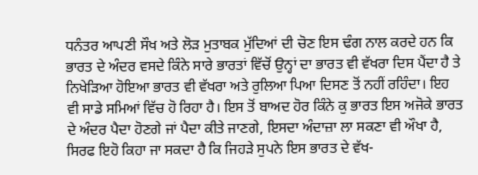ਧਨੰਤਰ ਆਪਣੀ ਸੌਖ ਅਤੇ ਲੋੜ ਮੁਤਾਬਕ ਮੁੱਦਿਆਂ ਦੀ ਚੋਣ ਇਸ ਢੰਗ ਨਾਲ ਕਰਦੇ ਹਨ ਕਿ ਭਾਰਤ ਦੇ ਅੰਦਰ ਵਸਦੇ ਕਿੰਨੇ ਸਾਰੇ ਭਾਰਤਾਂ ਵਿੱਚੋਂ ਉਨ੍ਹਾਂ ਦਾ ਭਾਰਤ ਵੀ ਵੱਖਰਾ ਦਿਸ ਪੈਂਦਾ ਹੈ ਤੇ ਨਿਖੇੜਿਆ ਹੋਇਆ ਭਾਰਤ ਵੀ ਵੱਖਰਾ ਅਤੇ ਰੁਲਿਆ ਪਿਆ ਦਿਸਣ ਤੋਂ ਨਹੀਂ ਰਹਿੰਦਾ। ਇਹ ਵੀ ਸਾਡੇ ਸਮਿਆਂ ਵਿੱਚ ਹੋ ਰਿਹਾ ਹੈ। ਇਸ ਤੋਂ ਬਾਅਦ ਹੋਰ ਕਿੰਨੇ ਕੁ ਭਾਰਤ ਇਸ ਅਜੋਕੇ ਭਾਰਤ ਦੇ ਅੰਦਰ ਪੈਦਾ ਹੋਣਗੇ ਜਾਂ ਪੈਦਾ ਕੀਤੇ ਜਾਣਗੇ, ਇਸਦਾ ਅੰਦਾਜ਼ਾ ਲਾ ਸਕਣਾ ਵੀ ਔਖਾ ਹੈ, ਸਿਰਫ ਇਹੋ ਕਿਹਾ ਜਾ ਸਕਦਾ ਹੈ ਕਿ ਜਿਹੜੇ ਸੁਪਨੇ ਇਸ ਭਾਰਤ ਦੇ ਵੱਖ-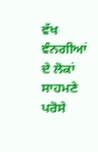ਵੱਖ ਵੰਨਗੀਆਂ ਦੇ ਲੋਕਾਂ ਸਾਹਮਣੇ ਪਰੋਸੇ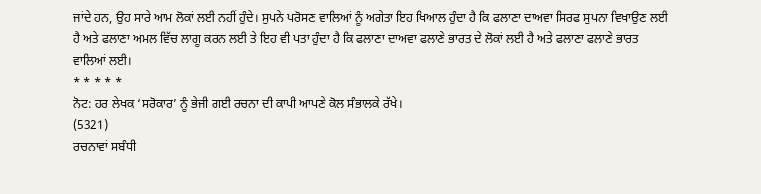ਜਾਂਦੇ ਹਨ, ਉਹ ਸਾਰੇ ਆਮ ਲੋਕਾਂ ਲਈ ਨਹੀਂ ਹੁੰਦੇ। ਸੁਪਨੇ ਪਰੋਸਣ ਵਾਲਿਆਂ ਨੂੰ ਅਗੇਤਾ ਇਹ ਖਿਆਲ ਹੁੰਦਾ ਹੈ ਕਿ ਫਲਾਣਾ ਦਾਅਵਾ ਸਿਰਫ ਸੁਪਨਾ ਵਿਖਾਉਣ ਲਈ ਹੈ ਅਤੇ ਫਲਾਣਾ ਅਮਲ ਵਿੱਚ ਲਾਗੂ ਕਰਨ ਲਈ ਤੇ ਇਹ ਵੀ ਪਤਾ ਹੁੰਦਾ ਹੈ ਕਿ ਫਲਾਣਾ ਦਾਅਵਾ ਫਲਾਣੇ ਭਾਰਤ ਦੇ ਲੋਕਾਂ ਲਈ ਹੈ ਅਤੇ ਫਲਾਣਾ ਫਲਾਣੇ ਭਾਰਤ ਵਾਲਿਆਂ ਲਈ।
* * * * *
ਨੋਟ: ਹਰ ਲੇਖਕ ‘ਸਰੋਕਾਰ’ ਨੂੰ ਭੇਜੀ ਗਈ ਰਚਨਾ ਦੀ ਕਾਪੀ ਆਪਣੇ ਕੋਲ ਸੰਭਾਲਕੇ ਰੱਖੇ।
(5321)
ਰਚਨਾਵਾਂ ਸਬੰਧੀ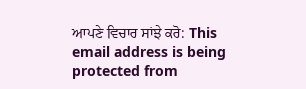ਆਪਣੇ ਵਿਚਾਰ ਸਾਂਝੇ ਕਰੋ: This email address is being protected from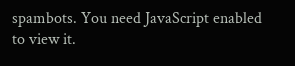spambots. You need JavaScript enabled to view it.